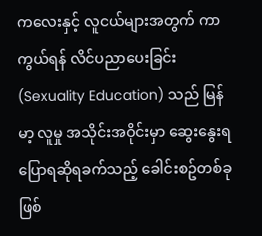ကလေးနှင့် လူငယ်များအတွက် ကာကွယ်ရန် လိင်ပညာပေးခြင်း (Sexuality Education) သည် မြန်မာ့ လူမှု အသိုင်းအဝိုင်းမှာ ဆွေးနွေးရ ပြောရဆိုရခက်သည့် ခေါင်းစဥ်တစ်ခုဖြစ်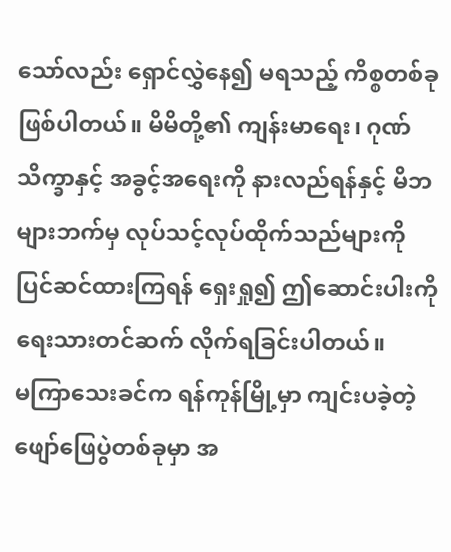သော်လည်း ရှောင်လွှဲနေ၍ မရသည့် ကိစ္စတစ်ခုဖြစ်ပါတယ်။ မိမိတို့၏ ကျန်းမာရေး၊ ဂုဏ်သိက္ခာနှင့် အခွင့်အရေးကို နားလည်ရန်နှင့် မိဘများဘက်မှ လုပ်သင့်လုပ်ထိုက်သည်များကို ပြင်ဆင်ထားကြရန် ရှေးရှု၍ ဤဆောင်းပါးကို ရေးသားတင်ဆက် လိုက်ရခြင်းပါတယ်။
မကြာသေးခင်က ရန်ကုန်မြို့မှာ ကျင်းပခဲ့တဲ့ ဖျော်ဖြေပွဲတစ်ခုမှာ အ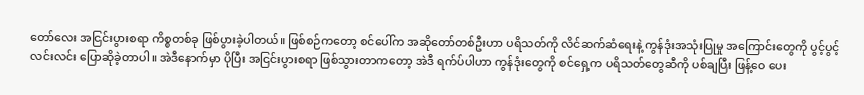တော်လေး အငြင်းပွားစရာ ကိစ္စတစ်ခု ဖြစ်ပွားခဲ့ပါတယ်။ ဖြစ်စဉ်ကတော့ စင်ပေါ်က အဆိုတော်တစ်ဦးဟာ ပရိသတ်ကို လိင်ဆက်ဆံရေးနဲ့ ကွန်ဒုံးအသုံးပြုမှု အကြောင်းတွေကို ပွင့်ပွင့် လင်းလင်း ပြောဆိုခဲ့တာပါ။ အဲဒီနောက်မှာ ပိုပြီး အငြင်းပွားစရာ ဖြစ်သွားတာကတော့ အဲဒီ ရက်ပ်ပါဟာ ကွန်ဒုံးတွေကို စင်ရှေ့က ပရိသတ်တွေဆီကို ပစ်ချပြီး ဖြန့်ဝေ ပေး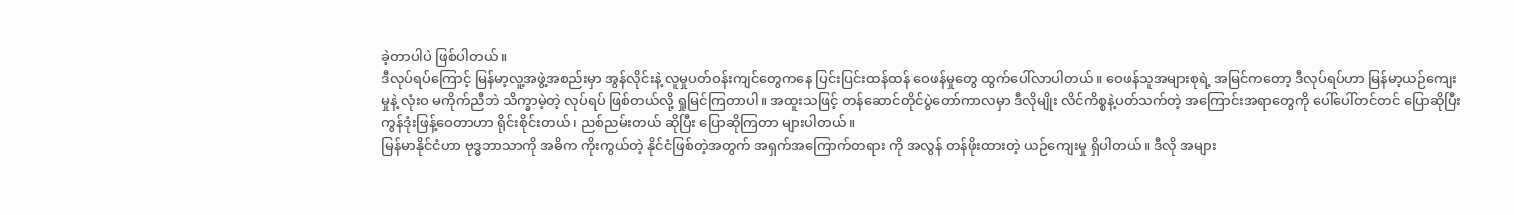ခဲ့တာပါပဲ ဖြစ်ပါတယ်။
ဒီလုပ်ရပ်ကြောင့် မြန်မာ့လူ့အဖွဲ့အစည်းမှာ အွန်လိုင်းနဲ့ လူမှုပတ်ဝန်းကျင်တွေကနေ ပြင်းပြင်းထန်ထန် ဝေဖန်မှုတွေ ထွက်ပေါ်လာပါတယ်။ ဝေဖန်သူအများစုရဲ့ အမြင်ကတော့ ဒီလုပ်ရပ်ဟာ မြန်မာ့ယဉ်ကျေးမှုနဲ့ လုံးဝ မကိုက်ညီဘဲ သိက္ခာမဲ့တဲ့ လုပ်ရပ် ဖြစ်တယ်လို့ ရှုမြင်ကြတာပါ။ အထူးသဖြင့် တန်ဆောင်တိုင်ပွဲတော်ကာလမှာ ဒီလိုမျိုး လိင်ကိစ္စနဲ့ပတ်သက်တဲ့ အကြောင်းအရာတွေကို ပေါ်ပေါ်တင်တင် ပြောဆိုပြီး ကွန်ဒုံးဖြန့်ဝေတာဟာ ရိုင်းစိုင်းတယ်၊ ညစ်ညမ်းတယ် ဆိုပြီး ပြောဆိုကြတာ များပါတယ်။
မြန်မာနိုင်ငံဟာ ဗုဒ္ဓဘာသာကို အဓိက ကိုးကွယ်တဲ့ နိုင်ငံဖြစ်တဲ့အတွက် အရှက်အကြောက်တရား ကို အလွန် တန်ဖိုးထားတဲ့ ယဉ်ကျေးမှု ရှိပါတယ်။ ဒီလို အများ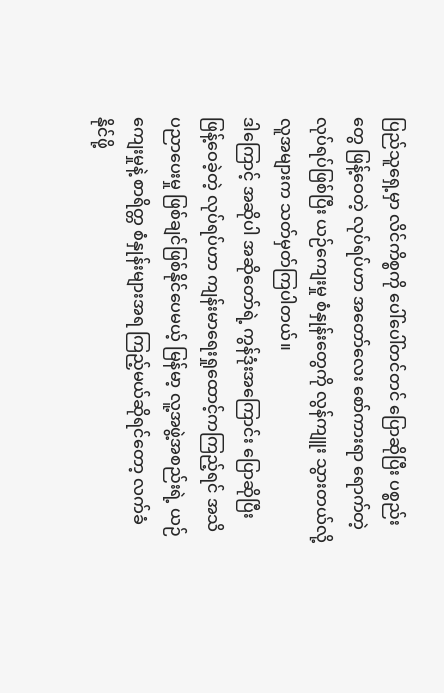ပြည်သူရှေ့မှာ လိင်ကိစ္စကို ပေါ်ပေါ်တင်တင် ပြောဆိုပြီး ပစ္စည်းတွေ ဖြန့်ဝေတဲ့ လုပ်ရပ်ဟာ အတော်လေး စော်ကားရာ ရောက်တဲ့ လုပ်ရပ်ဖြစ်ပြီး ယဉ်ကျေးမှု စံနှုန်းတွေကို လွန်ကျူး သွားတယ်လို့ လူအများက သတ်မှတ်ကြပါတယ်။
ဒါကြောင့် အဆိုပါ အဆိုတော်ရဲ့ ကွန်ဒုံးအကြောင်း ပြောဆိုပြီး ဖြန့်ဝေခဲ့တဲ့ လုပ်ရပ်ဟာ ကျန်းမာရေးရှုထောင့်ကကြည့်ရင် အသိပညာပေးမှု ဖြစ်ချင်ဖြစ်နိုင်ပေမယ့် မြန်မာ့ လူ့အဖွဲ့အစည်းရဲ့ ယဉ်ကျေးမှုနဲ့ စာရိတ္တ စံနှုန်းများအရ ကြည့်မယ်ဆိုရင်တော့ လက်ခံနိုင်ဖို့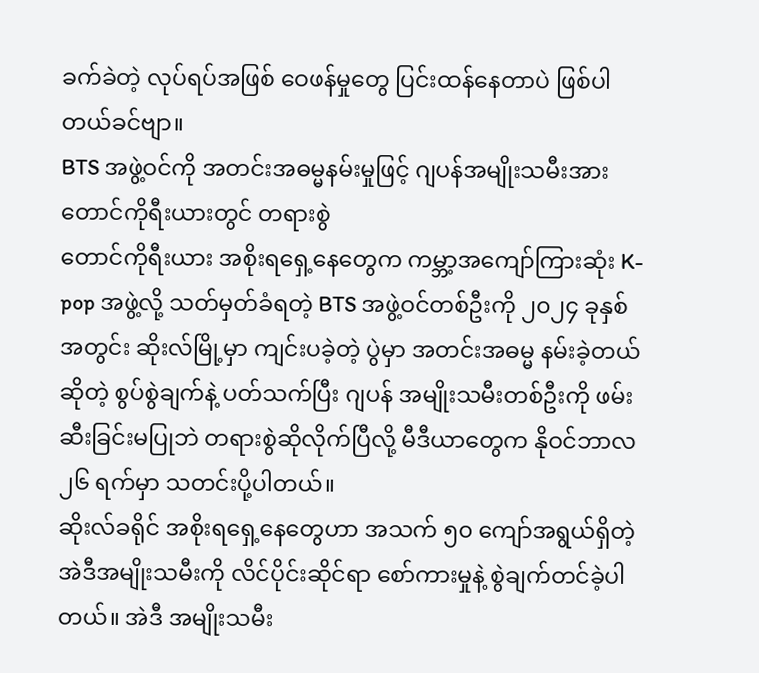ခက်ခဲတဲ့ လုပ်ရပ်အဖြစ် ဝေဖန်မှုတွေ ပြင်းထန်နေတာပဲ ဖြစ်ပါတယ်ခင်ဗျာ။
BTS အဖွဲ့ဝင်ကို အတင်းအဓမ္မနမ်းမှုဖြင့် ဂျပန်အမျိုးသမီးအား တောင်ကိုရီးယားတွင် တရားစွဲ
တောင်ကိုရီးယား အစိုးရရှေ့နေတွေက ကမ္ဘာ့အကျော်ကြားဆုံး K-pop အဖွဲ့လို့ သတ်မှတ်ခံရတဲ့ BTS အဖွဲ့ဝင်တစ်ဦးကို ၂၀၂၄ ခုနှစ် အတွင်း ဆိုးလ်မြို့မှာ ကျင်းပခဲ့တဲ့ ပွဲမှာ အတင်းအဓမ္မ နမ်းခဲ့တယ်ဆိုတဲ့ စွပ်စွဲချက်နဲ့ ပတ်သက်ပြီး ဂျပန် အမျိုးသမီးတစ်ဦးကို ဖမ်းဆီးခြင်းမပြုဘဲ တရားစွဲဆိုလိုက်ပြီလို့ မီဒီယာတွေက နိုဝင်ဘာလ ၂၆ ရက်မှာ သတင်းပို့ပါတယ်။
ဆိုးလ်ခရိုင် အစိုးရရှေ့နေတွေဟာ အသက် ၅၀ ကျော်အရွယ်ရှိတဲ့ အဲဒီအမျိုးသမီးကို လိင်ပိုင်းဆိုင်ရာ စော်ကားမှုနဲ့ စွဲချက်တင်ခဲ့ပါတယ်။ အဲဒီ အမျိုးသမီး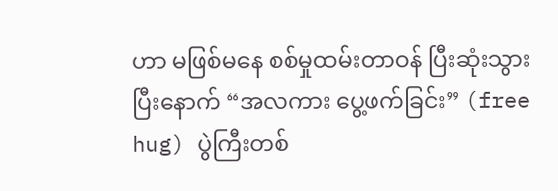ဟာ မဖြစ်မနေ စစ်မှုထမ်းတာဝန် ပြီးဆုံးသွားပြီးနောက် “အလကား ပွေ့ဖက်ခြင်း” (free hug) ပွဲကြီးတစ်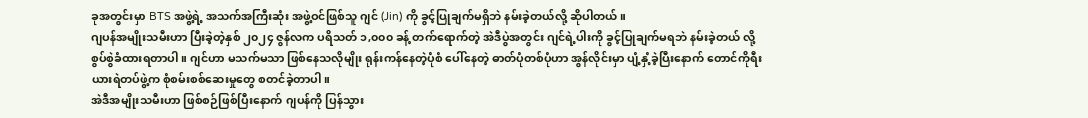ခုအတွင်းမှာ BTS အဖွဲ့ရဲ့ အသက်အကြီးဆုံး အဖွဲ့ဝင်ဖြစ်သူ ဂျင် (Jin) ကို ခွင့်ပြုချက်မရှိဘဲ နမ်းခဲ့တယ်လို့ ဆိုပါတယ်။
ဂျပန်အမျိုးသမီးဟာ ပြီးခဲ့တဲ့နှစ် ၂၀၂၄ ဇွန်လက ပရိသတ် ၁,၀၀၀ ခန့် တက်ရောက်တဲ့ အဲဒီပွဲအတွင်း ဂျင်ရဲ့ပါးကို ခွင့်ပြုချက်မရဘဲ နမ်းခဲ့တယ် လို့ စွပ်စွဲခံထားရတာပါ။ ဂျင်ဟာ မသက်မသာ ဖြစ်နေသလိုမျိုး ရုန်းကန်နေတဲ့ပုံစံ ပေါ်နေတဲ့ ဓာတ်ပုံတစ်ပုံဟာ အွန်လိုင်းမှာ ပျံ့နှံ့ခဲ့ပြီးနောက် တောင်ကိုရီးယားရဲတပ်ဖွဲ့က စုံစမ်းစစ်ဆေးမှုတွေ စတင်ခဲ့တာပါ။
အဲဒီအမျိုးသမီးဟာ ဖြစ်စဉ်ဖြစ်ပြီးနောက် ဂျပန်ကို ပြန်သွား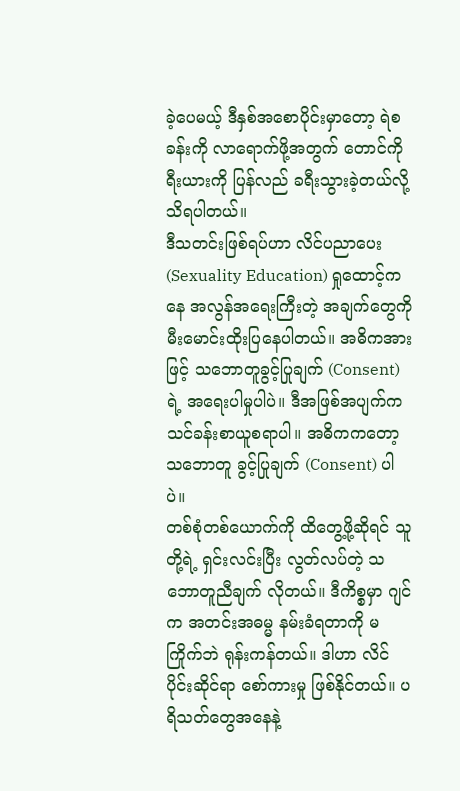ခဲ့ပေမယ့် ဒီနှစ်အစောပိုင်းမှာတော့ ရဲစခန်းကို လာရောက်ဖို့အတွက် တောင်ကိုရီးယားကို ပြန်လည် ခရီးသွားခဲ့တယ်လို့ သိရပါတယ်။
ဒီသတင်းဖြစ်ရပ်ဟာ လိင်ပညာပေး (Sexuality Education) ရှုထောင့်ကနေ အလွန်အရေးကြီးတဲ့ အချက်တွေကို မီးမောင်းထိုးပြနေပါတယ်။ အဓိကအားဖြင့် သဘောတူခွင့်ပြုချက် (Consent) ရဲ့ အရေးပါမှုပါပဲ။ ဒီအဖြစ်အပျက်က သင်ခန်းစာယူစရာပါ။ အဓိကကတော့ သဘောတူ ခွင့်ပြုချက် (Consent) ပါပဲ။
တစ်စုံတစ်ယောက်ကို ထိတွေ့ဖို့ဆိုရင် သူတို့ရဲ့ ရှင်းလင်းပြီး လွတ်လပ်တဲ့ သဘောတူညီချက် လိုတယ်။ ဒီကိစ္စမှာ ဂျင် က အတင်းအဓမ္မ နမ်းခံရတာကို မကြိုက်ဘဲ ရုန်းကန်တယ်။ ဒါဟာ လိင်ပိုင်းဆိုင်ရာ စော်ကားမှု ဖြစ်နိုင်တယ်။ ပရိသတ်တွေအနေနဲ့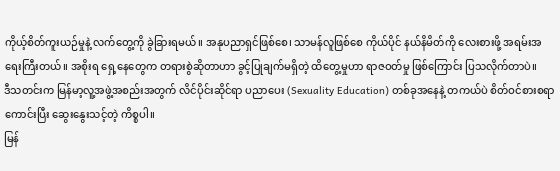ကိုယ့်စိတ်ကူးယဉ်မှုနဲ့ လက်တွေ့ကို ခွဲခြားရမယ်။ အနုပညာရှင်ဖြစ်စေ၊ သာမန်လူဖြစ်စေ ကိုယ်ပိုင် နယ်နိမိတ်ကို လေးစားဖို့ အရမ်းအရေးကြီးတယ်။ အစိုးရ ရှေ့နေတွေက တရားစွဲဆိုတာဟာ ခွင့်ပြုချက်မရှိတဲ့ ထိတွေ့မှုဟာ ရာဇဝတ်မှု ဖြစ်ကြောင်း ပြသလိုက်တာပဲ။
ဒီသတင်းက မြန်မာ့လူ့အဖွဲ့အစည်းအတွက် လိင်ပိုင်းဆိုင်ရာ ပညာပေး (Sexuality Education) တစ်ခုအနေနဲ့ တကယ်ပဲ စိတ်ဝင်စားစရာ ကောင်းပြီး ဆွေးနွေးသင့်တဲ့ ကိစ္စပါ။
မြန်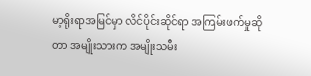မာ့ရိုးရာအမြင်မှာ လိင်ပိုင်းဆိုင်ရာ အကြမ်းဖက်မှုဆိုတာ အမျိုးသားက အမျိုးသမီး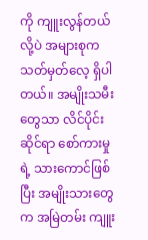ကို ကျူးလွန်တယ်လို့ပဲ အများစုက သတ်မှတ်လေ့ ရှိပါတယ်။ အမျိုးသမီးတွေသာ လိင်ပိုင်းဆိုင်ရာ စော်ကားမှုရဲ့ သားကောင်ဖြစ်ပြီး အမျိုးသားတွေက အမြဲတမ်း ကျူး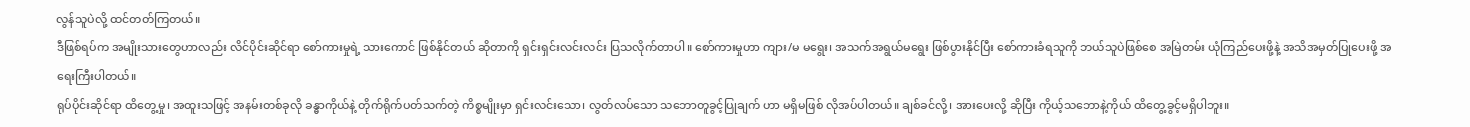လွန်သူပဲလို့ ထင်တတ်ကြတယ်။
ဒီဖြစ်ရပ်က အမျိုးသားတွေဟာလည်း လိင်ပိုင်းဆိုင်ရာ စော်ကားမှုရဲ့ သားကောင် ဖြစ်နိုင်တယ် ဆိုတာကို ရှင်းရှင်းလင်းလင်း ပြသလိုက်တာပါ။ စော်ကားမှုဟာ ကျား/မ မရွေး၊ အသက်အရွယ်မရွေး ဖြစ်ပွားနိုင်ပြီး စော်ကားခံရသူကို ဘယ်သူပဲဖြစ်စေ အမြဲတမ်း ယုံကြည်ပေးဖို့နဲ့ အသိအမှတ်ပြုပေးဖို့ အရေးကြီးပါတယ်။
ရုပ်ပိုင်းဆိုင်ရာ ထိတွေ့မှု၊ အထူးသဖြင့် အနမ်းတစ်ခုလို ခန္ဓာကိုယ်နဲ့ တိုက်ရိုက်ပတ်သက်တဲ့ ကိစ္စမျိုးမှာ ရှင်းလင်းသော၊ လွတ်လပ်သော သဘောတူခွင့်ပြုချက် ဟာ မရှိမဖြစ် လိုအပ်ပါတယ်။ ချစ်ခင်လို့၊ အားပေးလို့ ဆိုပြီး ကိုယ့်သဘောနဲ့ကိုယ် ထိတွေ့ခွင့်မရှိပါဘူး။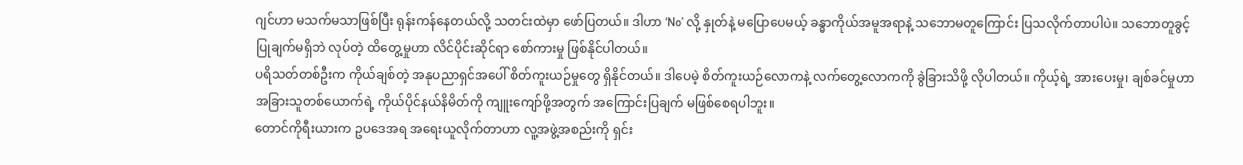ဂျင်ဟာ မသက်မသာဖြစ်ပြီး ရုန်းကန်နေတယ်လို့ သတင်းထဲမှာ ဖော်ပြတယ်။ ဒါဟာ ‘No’ လို့ နှုတ်နဲ့ မပြောပေမယ့် ခန္ဓာကိုယ်အမူအရာနဲ့ သဘောမတူကြောင်း ပြသလိုက်တာပါပဲ။ သဘောတူခွင့်ပြုချက်မရှိဘဲ လုပ်တဲ့ ထိတွေ့မှုဟာ လိင်ပိုင်းဆိုင်ရာ စော်ကားမှု ဖြစ်နိုင်ပါတယ်။
ပရိသတ်တစ်ဦးက ကိုယ်ချစ်တဲ့ အနုပညာရှင်အပေါ် စိတ်ကူးယဉ်မှုတွေ ရှိနိုင်တယ်။ ဒါပေမဲ့ စိတ်ကူးယဉ်လောကနဲ့ လက်တွေ့လောကကို ခွဲခြားသိဖို့ လိုပါတယ်။ ကိုယ့်ရဲ့ အားပေးမှု၊ ချစ်ခင်မှုဟာ အခြားသူတစ်ယောက်ရဲ့ ကိုယ်ပိုင်နယ်နိမိတ်ကို ကျူးကျော်ဖို့အတွက် အကြောင်းပြချက် မဖြစ်စေရပါဘူး။
တောင်ကိုရီးယားက ဥပဒေအရ အရေးယူလိုက်တာဟာ လူ့အဖွဲ့အစည်းကို ရှင်း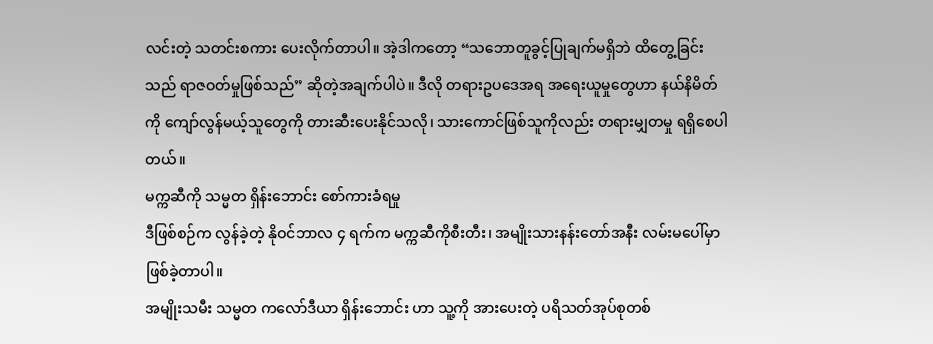လင်းတဲ့ သတင်းစကား ပေးလိုက်တာပါ။ အဲ့ဒါကတော့ “သဘောတူခွင့်ပြုချက်မရှိဘဲ ထိတွေ့ခြင်းသည် ရာဇဝတ်မှုဖြစ်သည်” ဆိုတဲ့အချက်ပါပဲ။ ဒီလို တရားဥပဒေအရ အရေးယူမှုတွေဟာ နယ်နိမိတ်ကို ကျော်လွန်မယ့်သူတွေကို တားဆီးပေးနိုင်သလို၊ သားကောင်ဖြစ်သူကိုလည်း တရားမျှတမှု ရရှိစေပါတယ်။
မက္ကဆီကို သမ္မတ ရှိန်းဘောင်း စော်ကားခံရမှု
ဒီဖြစ်စဉ်က လွန်ခဲ့တဲ့ နိုဝင်ဘာလ ၄ ရက်က မက္ကဆီကိုစီးတီး၊ အမျိုးသားနန်းတော်အနီး လမ်းမပေါ်မှာ ဖြစ်ခဲ့တာပါ။
အမျိုးသမီး သမ္မတ ကလော်ဒီယာ ရှိန်းဘောင်း ဟာ သူ့ကို အားပေးတဲ့ ပရိသတ်အုပ်စုတစ်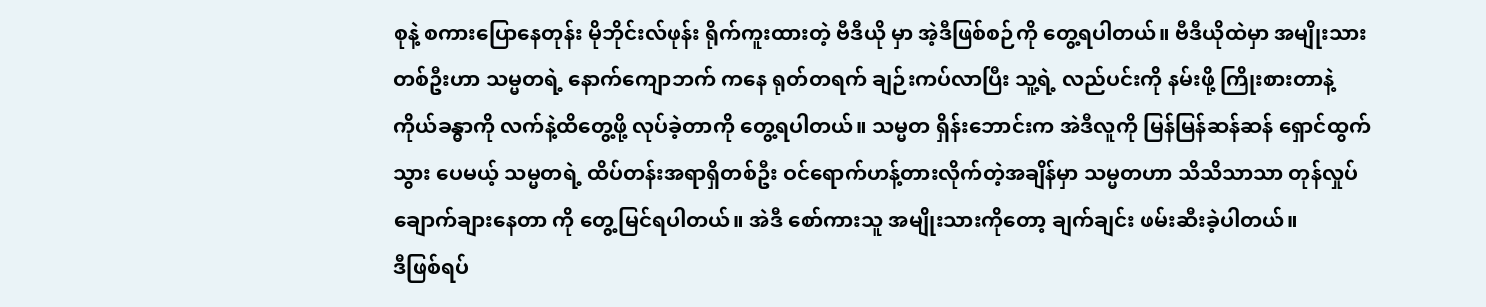စုနဲ့ စကားပြောနေတုန်း မိုဘိုင်းလ်ဖုန်း ရိုက်ကူးထားတဲ့ ဗီဒီယို မှာ အဲ့ဒီဖြစ်စဉ်ကို တွေ့ရပါတယ်။ ဗီဒီယိုထဲမှာ အမျိုးသားတစ်ဦးဟာ သမ္မတရဲ့ နောက်ကျောဘက် ကနေ ရုတ်တရက် ချဉ်းကပ်လာပြီး သူ့ရဲ့ လည်ပင်းကို နမ်းဖို့ ကြိုးစားတာနဲ့ ကိုယ်ခန္ဓာကို လက်နဲ့ထိတွေ့ဖို့ လုပ်ခဲ့တာကို တွေ့ရပါတယ်။ သမ္မတ ရှိန်းဘောင်းက အဲဒီလူကို မြန်မြန်ဆန်ဆန် ရှောင်ထွက်သွား ပေမယ့် သမ္မတရဲ့ ထိပ်တန်းအရာရှိတစ်ဦး ဝင်ရောက်ဟန့်တားလိုက်တဲ့အချိန်မှာ သမ္မတဟာ သိသိသာသာ တုန်လှုပ်ချောက်ချားနေတာ ကို တွေ့မြင်ရပါတယ်။ အဲဒီ စော်ကားသူ အမျိုးသားကိုတော့ ချက်ချင်း ဖမ်းဆီးခဲ့ပါတယ်။
ဒီဖြစ်ရပ်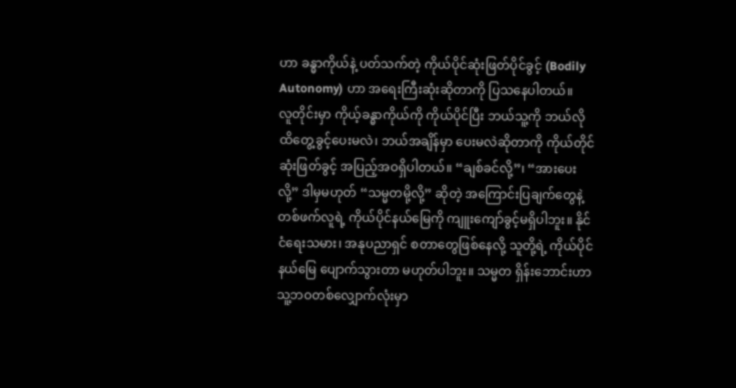ဟာ ခန္ဓာကိုယ်နဲ့ ပတ်သက်တဲ့ ကိုယ်ပိုင်ဆုံးဖြတ်ပိုင်ခွင့် (Bodily Autonomy) ဟာ အရေးကြီးဆုံးဆိုတာကို ပြသနေပါတယ်။
လူတိုင်းမှာ ကိုယ့်ခန္ဓာကိုယ်ကို ကိုယ်ပိုင်ပြီး ဘယ်သူ့ကို ဘယ်လိုထိတွေ့ခွင့်ပေးမလဲ၊ ဘယ်အချိန်မှာ ပေးမလဲဆိုတာကို ကိုယ်တိုင်ဆုံးဖြတ်ခွင့် အပြည့်အဝရှိပါတယ်။ “ချစ်ခင်လို့”၊ “အားပေးလို့” ဒါမှမဟုတ် “သမ္မတမို့လို့” ဆိုတဲ့ အကြောင်းပြချက်တွေနဲ့ တစ်ဖက်လူရဲ့ ကိုယ်ပိုင်နယ်မြေကို ကျူးကျော်ခွင့်မရှိပါဘူး။ နိုင်ငံရေးသမား၊ အနုပညာရှင် စတာတွေဖြစ်နေလို့ သူတို့ရဲ့ ကိုယ်ပိုင်နယ်မြေ ပျောက်သွားတာ မဟုတ်ပါဘူး။ သမ္မတ ရှိန်းဘောင်းဟာ သူ့ဘဝတစ်လျှောက်လုံးမှာ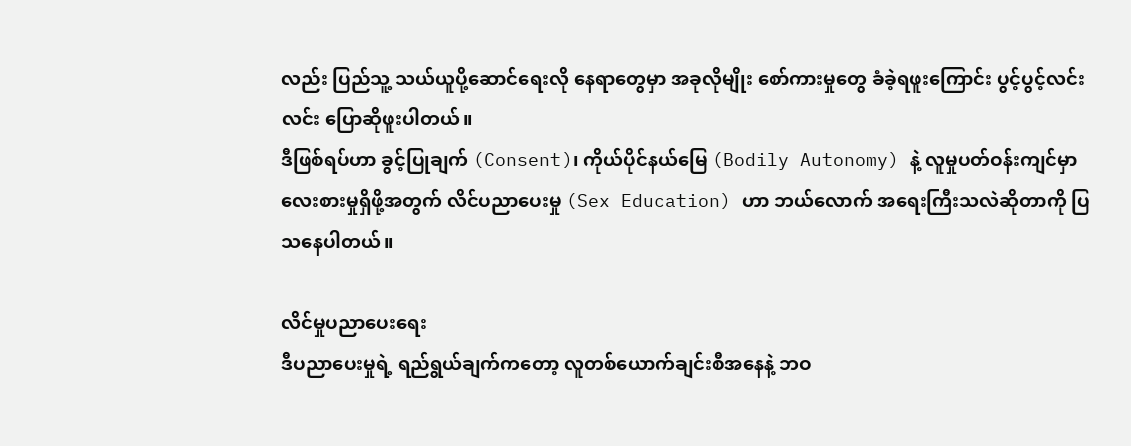လည်း ပြည်သူ့ သယ်ယူပို့ဆောင်ရေးလို နေရာတွေမှာ အခုလိုမျိုး စော်ကားမှုတွေ ခံခဲ့ရဖူးကြောင်း ပွင့်ပွင့်လင်းလင်း ပြောဆိုဖူးပါတယ်။
ဒီဖြစ်ရပ်ဟာ ခွင့်ပြုချက် (Consent)၊ ကိုယ်ပိုင်နယ်မြေ (Bodily Autonomy) နဲ့ လူမှုပတ်ဝန်းကျင်မှာ လေးစားမှုရှိဖို့အတွက် လိင်ပညာပေးမှု (Sex Education) ဟာ ဘယ်လောက် အရေးကြီးသလဲဆိုတာကို ပြသနေပါတယ်။

လိင်မှုပညာပေးရေး
ဒီပညာပေးမှုရဲ့ ရည်ရွယ်ချက်ကတော့ လူတစ်ယောက်ချင်းစီအနေနဲ့ ဘဝ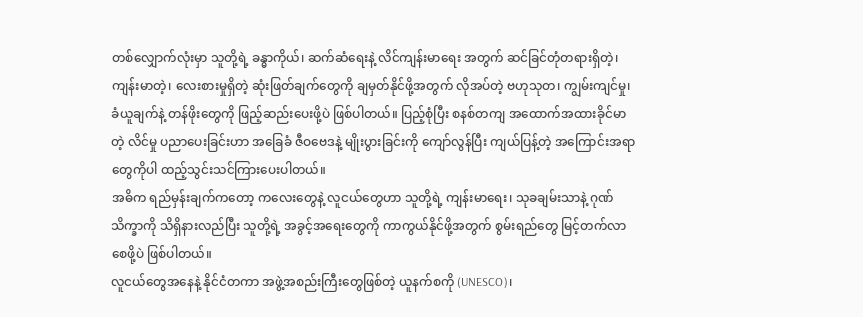တစ်လျှောက်လုံးမှာ သူတို့ရဲ့ ခန္ဓာကိုယ်၊ ဆက်ဆံရေးနဲ့ လိင်ကျန်းမာရေး အတွက် ဆင်ခြင်တုံတရားရှိတဲ့၊ ကျန်းမာတဲ့၊ လေးစားမှုရှိတဲ့ ဆုံးဖြတ်ချက်တွေကို ချမှတ်နိုင်ဖို့အတွက် လိုအပ်တဲ့ ဗဟုသုတ၊ ကျွမ်းကျင်မှု၊ ခံယူချက်နဲ့ တန်ဖိုးတွေကို ဖြည့်ဆည်းပေးဖို့ပဲ ဖြစ်ပါတယ်။ ပြည့်စုံပြီး စနစ်တကျ အထောက်အထားခိုင်မာတဲ့ လိင်မှု ပညာပေးခြင်းဟာ အခြေခံ ဇီဝဗေဒနဲ့ မျိုးပွားခြင်းကို ကျော်လွန်ပြီး ကျယ်ပြန့်တဲ့ အကြောင်းအရာတွေကိုပါ ထည့်သွင်းသင်ကြားပေးပါတယ်။
အဓိက ရည်မှန်းချက်ကတော့ ကလေးတွေနဲ့ လူငယ်တွေဟာ သူတို့ရဲ့ ကျန်းမာရေး၊ သုခချမ်းသာနဲ့ ဂုဏ်သိက္ခာကို သိရှိနားလည်ပြီး သူတို့ရဲ့ အခွင့်အရေးတွေကို ကာကွယ်နိုင်ဖို့အတွက် စွမ်းရည်တွေ မြင့်တက်လာစေဖို့ပဲ ဖြစ်ပါတယ်။
လူငယ်တွေအနေနဲ့ နိုင်ငံတကာ အဖွဲ့အစည်းကြီးတွေဖြစ်တဲ့ ယူနက်စကို (UNESCO)၊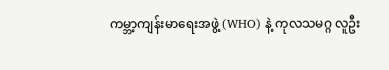ကမ္ဘာ့ကျန်းမာရေးအဖွဲ့ (WHO) နဲ့ ကုလသမဂ္ဂ လူဦး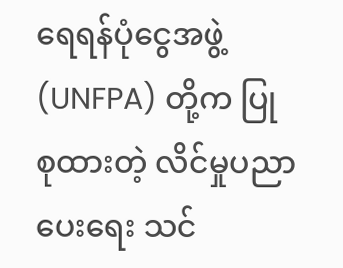ရေရန်ပုံငွေအဖွဲ့ (UNFPA) တို့က ပြုစုထားတဲ့ လိင်မှုပညာပေးရေး သင်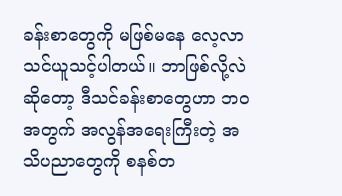ခန်းစာတွေကို မဖြစ်မနေ လေ့လာသင်ယူသင့်ပါတယ်။ ဘာဖြစ်လို့လဲ ဆိုတော့ ဒီသင်ခန်းစာတွေဟာ ဘဝအတွက် အလွန်အရေးကြီးတဲ့ အသိပညာတွေကို စနစ်တ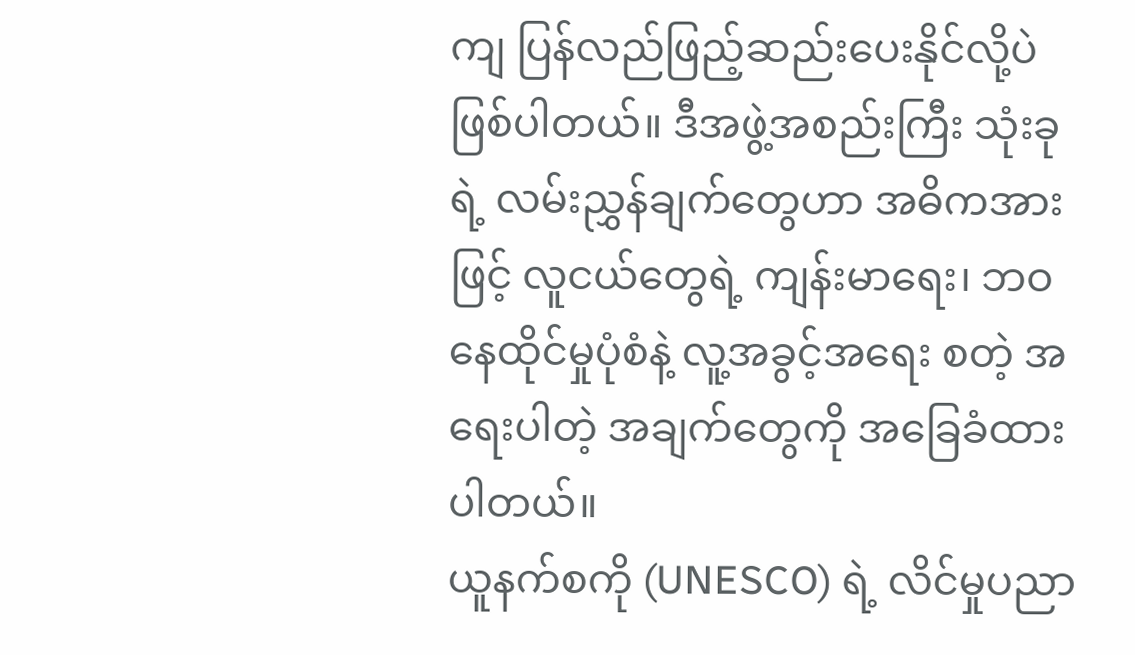ကျ ပြန်လည်ဖြည့်ဆည်းပေးနိုင်လို့ပဲ ဖြစ်ပါတယ်။ ဒီအဖွဲ့အစည်းကြီး သုံးခုရဲ့ လမ်းညွှန်ချက်တွေဟာ အဓိကအားဖြင့် လူငယ်တွေရဲ့ ကျန်းမာရေး၊ ဘဝနေထိုင်မှုပုံစံနဲ့ လူ့အခွင့်အရေး စတဲ့ အရေးပါတဲ့ အချက်တွေကို အခြေခံထားပါတယ်။
ယူနက်စကို (UNESCO) ရဲ့ လိင်မှုပညာ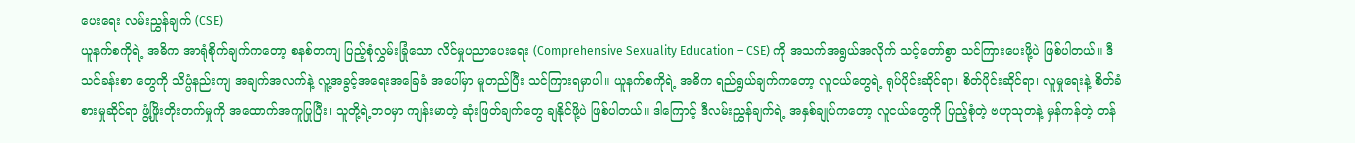ပေးရေး လမ်းညွှန်ချက် (CSE)
ယူနက်စကိုရဲ့ အဓိက အာရုံစိုက်ချက်ကတော့ စနစ်တကျ ပြည့်စုံလွှမ်းခြုံသော လိင်မှုပညာပေးရေး (Comprehensive Sexuality Education – CSE) ကို အသက်အရွယ်အလိုက် သင့်တော်စွာ သင်ကြားပေးဖို့ပဲ ဖြစ်ပါတယ်။ ဒီသင်ခန်းစာ တွေကို သိပ္ပံနည်းကျ အချက်အလက်နဲ့ လူ့အခွင့်အရေးအခြေခံ အပေါ်မှာ မူတည်ပြီး သင်ကြားရမှာပါ။ ယူနက်စကိုရဲ့ အဓိက ရည်ရွယ်ချက်ကတော့ လူငယ်တွေရဲ့ ရုပ်ပိုင်းဆိုင်ရာ၊ စိတ်ပိုင်းဆိုင်ရာ၊ လူမှုရေးနဲ့ စိတ်ခံစားမှုဆိုင်ရာ ဖွံ့ဖြိုးတိုးတက်မှုကို အထောက်အကူပြုပြီး၊ သူတို့ရဲ့ဘဝမှာ ကျန်းမာတဲ့ ဆုံးဖြတ်ချက်တွေ ချနိုင်ဖို့ပဲ ဖြစ်ပါတယ်။ ဒါကြောင့် ဒီလမ်းညွှန်ချက်ရဲ့ အနှစ်ချုပ်ကတော့ လူငယ်တွေကို ပြည့်စုံတဲ့ ဗဟုသုတနဲ့ မှန်ကန်တဲ့ တန်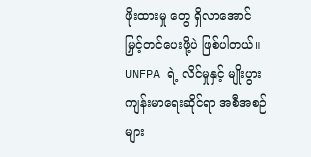ဖိုးထားမှု တွေ ရှိလာအောင် မြှင့်တင်ပေးဖို့ပဲ ဖြစ်ပါတယ်။
UNFPA ရဲ့ လိင်မှုနှင့် မျိုးပွားကျန်းမာရေးဆိုင်ရာ အစီအစဉ်များ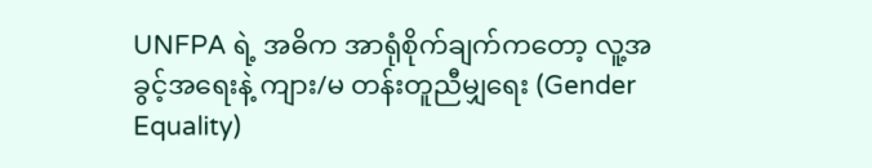UNFPA ရဲ့ အဓိက အာရုံစိုက်ချက်ကတော့ လူ့အခွင့်အရေးနဲ့ ကျား/မ တန်းတူညီမျှရေး (Gender Equality)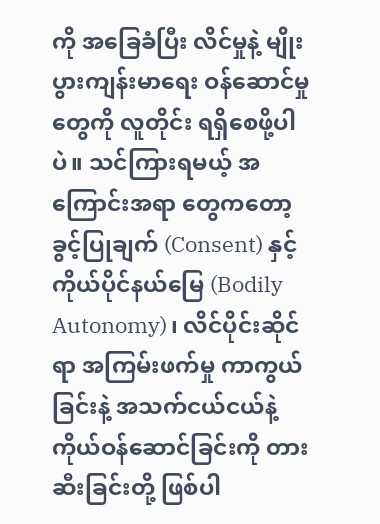ကို အခြေခံပြီး လိင်မှုနဲ့ မျိုးပွားကျန်းမာရေး ဝန်ဆောင်မှုတွေကို လူတိုင်း ရရှိစေဖို့ပါပဲ။ သင်ကြားရမယ့် အကြောင်းအရာ တွေကတော့ ခွင့်ပြုချက် (Consent) နှင့် ကိုယ်ပိုင်နယ်မြေ (Bodily Autonomy)၊ လိင်ပိုင်းဆိုင်ရာ အကြမ်းဖက်မှု ကာကွယ်ခြင်းနဲ့ အသက်ငယ်ငယ်နဲ့ ကိုယ်ဝန်ဆောင်ခြင်းကို တားဆီးခြင်းတို့ ဖြစ်ပါ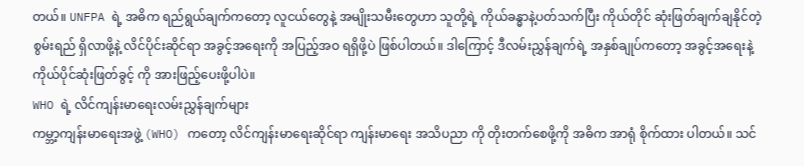တယ်။ UNFPA ရဲ့ အဓိက ရည်ရွယ်ချက်ကတော့ လူငယ်တွေနဲ့ အမျိုးသမီးတွေဟာ သူတို့ရဲ့ ကိုယ်ခန္ဓာနဲ့ပတ်သက်ပြီး ကိုယ်တိုင် ဆုံးဖြတ်ချက်ချနိုင်တဲ့ စွမ်းရည် ရှိလာဖို့နဲ့ လိင်ပိုင်းဆိုင်ရာ အခွင့်အရေးကို အပြည့်အဝ ရရှိဖို့ပဲ ဖြစ်ပါတယ်။ ဒါကြောင့် ဒီလမ်းညွှန်ချက်ရဲ့ အနှစ်ချုပ်ကတော့ အခွင့်အရေးနဲ့ ကိုယ်ပိုင်ဆုံးဖြတ်ခွင့် ကို အားဖြည့်ပေးဖို့ပါပဲ။
WHO ရဲ့ လိင်ကျန်းမာရေးလမ်းညွှန်ချက်များ
ကမ္ဘာ့ကျန်းမာရေးအဖွဲ့ (WHO) ကတော့ လိင်ကျန်းမာရေးဆိုင်ရာ ကျန်းမာရေး အသိပညာ ကို တိုးတက်စေဖို့ကို အဓိက အာရုံ စိုက်ထား ပါတယ်။ သင်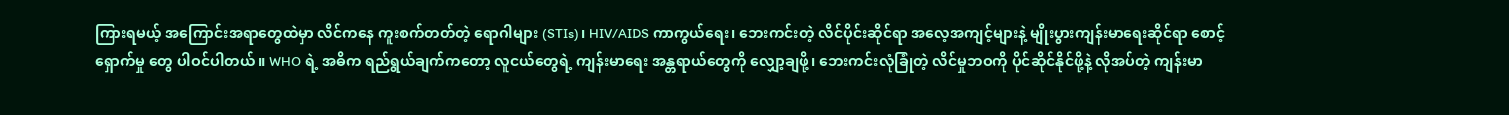ကြားရမယ့် အကြောင်းအရာတွေထဲမှာ လိင်ကနေ ကူးစက်တတ်တဲ့ ရောဂါများ (STIs)၊ HIV/AIDS ကာကွယ်ရေး၊ ဘေးကင်းတဲ့ လိင်ပိုင်းဆိုင်ရာ အလေ့အကျင့်များနဲ့ မျိုးပွားကျန်းမာရေးဆိုင်ရာ စောင့်ရှောက်မှု တွေ ပါဝင်ပါတယ်။ WHO ရဲ့ အဓိက ရည်ရွယ်ချက်ကတော့ လူငယ်တွေရဲ့ ကျန်းမာရေး အန္တရာယ်တွေကို လျှော့ချဖို့၊ ဘေးကင်းလုံခြုံတဲ့ လိင်မှုဘဝကို ပိုင်ဆိုင်နိုင်ဖို့နဲ့ လိုအပ်တဲ့ ကျန်းမာ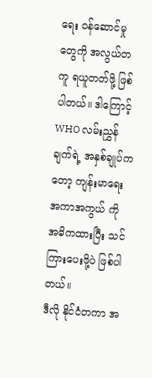ရေး ဝန်ဆောင်မှု တွေကို အလွယ်တကူ ရယူတတ်ဖို့ ဖြစ်ပါတယ်။ ဒါကြောင့် WHO လမ်းညွှန်ချက်ရဲ့ အနှစ်ချုပ်ကတော့ ကျန်းမာရေး အကာအကွယ် ကို အဓိကထားပြီး သင်ကြားပေးဖို့ပဲ ဖြစ်ပါတယ်။
ဒီလို နိုင်ငံတကာ အ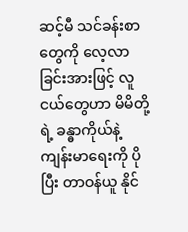ဆင့်မီ သင်ခန်းစာတွေကို လေ့လာခြင်းအားဖြင့် လူငယ်တွေဟာ မိမိတို့ရဲ့ ခန္ဓာကိုယ်နဲ့ ကျန်းမာရေးကို ပိုပြီး တာဝန်ယူ နိုင်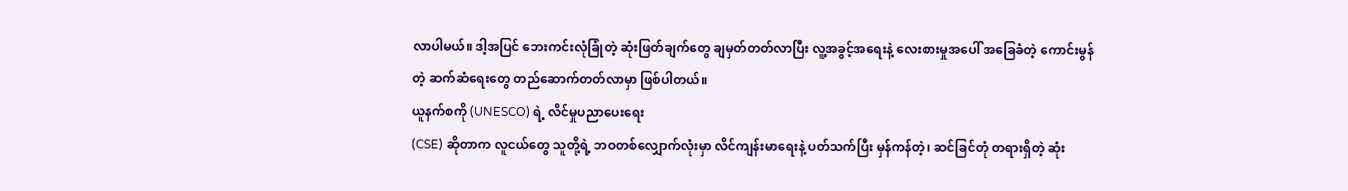လာပါမယ်။ ဒါ့အပြင် ဘေးကင်းလုံခြုံတဲ့ ဆုံးဖြတ်ချက်တွေ ချမှတ်တတ်လာပြီး လူ့အခွင့်အရေးနဲ့ လေးစားမှုအပေါ် အခြေခံတဲ့ ကောင်းမွန်တဲ့ ဆက်ဆံရေးတွေ တည်ဆောက်တတ်လာမှာ ဖြစ်ပါတယ်။
ယူနက်စကို (UNESCO) ရဲ့ လိင်မှုပညာပေးရေး
(CSE) ဆိုတာက လူငယ်တွေ သူတို့ရဲ့ ဘဝတစ်လျှောက်လုံးမှာ လိင်ကျန်းမာရေးနဲ့ ပတ်သက်ပြီး မှန်ကန်တဲ့၊ ဆင်ခြင်တုံ တရားရှိတဲ့ ဆုံး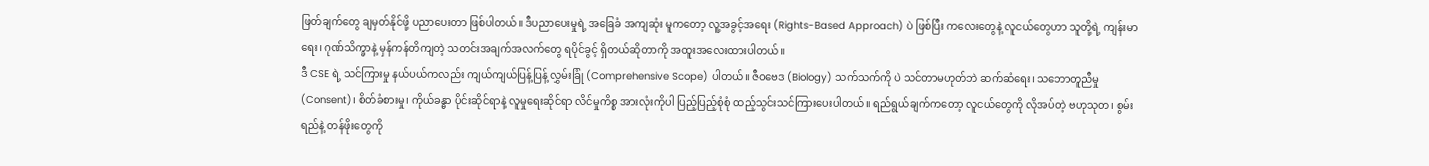ဖြတ်ချက်တွေ ချမှတ်နိုင်ဖို့ ပညာပေးတာ ဖြစ်ပါတယ်။ ဒီပညာပေးမှုရဲ့ အခြေခံ အကျဆုံး မူကတော့ လူ့အခွင့်အရေး (Rights-Based Approach) ပဲ ဖြစ်ပြီး ကလေးတွေနဲ့ လူငယ်တွေဟာ သူတို့ရဲ့ ကျန်းမာရေး၊ ဂုဏ်သိက္ခာနဲ့ မှန်ကန်တိကျတဲ့ သတင်းအချက်အလက်တွေ ရပိုင်ခွင့် ရှိတယ်ဆိုတာကို အထူးအလေးထားပါတယ်။
ဒီ CSE ရဲ့ သင်ကြားမှု နယ်ပယ်ကလည်း ကျယ်ကျယ်ပြန့်ပြန့် လွှမ်းခြုံ (Comprehensive Scope) ပါတယ်။ ဇီဝဗေဒ (Biology) သက်သက်ကို ပဲ သင်တာမဟုတ်ဘဲ ဆက်ဆံရေး၊ သဘောတူညီမှု (Consent)၊ စိတ်ခံစားမှု၊ ကိုယ်ခန္ဓာ ပိုင်းဆိုင်ရာနဲ့ လူမှုရေးဆိုင်ရာ လိင်မှုကိစ္စ အားလုံးကိုပါ ပြည့်ပြည့်စုံစုံ ထည့်သွင်းသင်ကြားပေးပါတယ်။ ရည်ရွယ်ချက်ကတော့ လူငယ်တွေကို လိုအပ်တဲ့ ဗဟုသုတ၊ စွမ်းရည်နဲ့ တန်ဖိုးတွေကို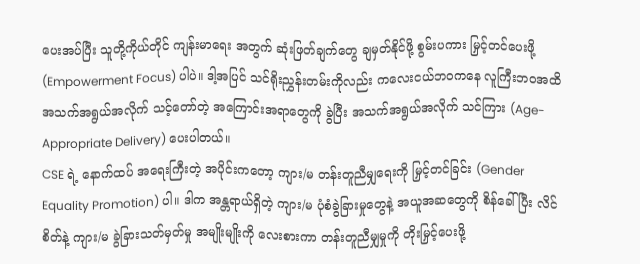ပေးအပ်ပြီး သူတို့ကိုယ်တိုင် ကျန်းမာရေး အတွက် ဆုံးဖြတ်ချက်တွေ ချမှတ်နိုင်ဖို့ စွမ်းပကား မြှင့်တင်ပေးဖို့ (Empowerment Focus) ပါပဲ။ ဒါ့အပြင် သင်ရိုးညွှန်းတမ်းကိုလည်း ကလေးငယ်ဘဝကနေ လူကြီးဘဝအထိ အသက်အရွယ်အလိုက် သင့်တော်တဲ့ အကြောင်းအရာတွေကို ခွဲပြီး အသက်အရွယ်အလိုက် သင်ကြား (Age-Appropriate Delivery) ပေးပါတယ်။
CSE ရဲ့ နောက်ထပ် အရေးကြီးတဲ့ အပိုင်းကတော့ ကျား/မ တန်းတူညီမျှရေးကို မြှင့်တင်ခြင်း (Gender Equality Promotion) ပါ။ ဒါက အန္တရာယ်ရှိတဲ့ ကျား/မ ပုံစံခွဲခြားမှုတွေနဲ့ အယူအဆတွေကို စိန်ခေါ်ပြီး လိင်စိတ်နဲ့ ကျား/မ ခွဲခြားသတ်မှတ်မှု အမျိုးမျိုးကို လေးစားကာ တန်းတူညီမျှမှုကို တိုးမြှင့်ပေးဖို့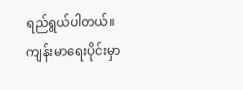ရည်ရွယ်ပါတယ်။ ကျန်းမာရေးပိုင်းမှာ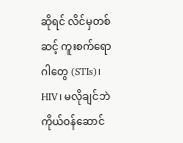ဆိုရင် လိင်မှတစ်ဆင့် ကူးစက်ရောဂါတွေ (STIs)၊ HIV၊ မလိုချင်ဘဲ ကိုယ်ဝန်ဆောင်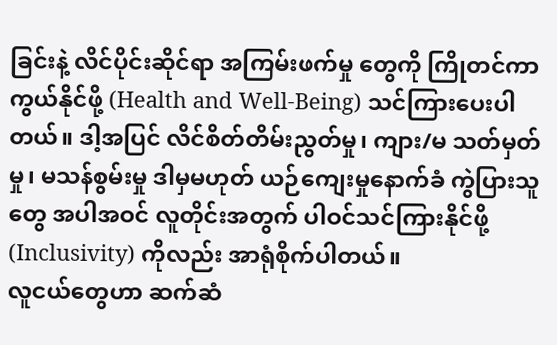ခြင်းနဲ့ လိင်ပိုင်းဆိုင်ရာ အကြမ်းဖက်မှု တွေကို ကြိုတင်ကာကွယ်နိုင်ဖို့ (Health and Well-Being) သင်ကြားပေးပါတယ်။ ဒါ့အပြင် လိင်စိတ်တိမ်းညွတ်မှု၊ ကျား/မ သတ်မှတ်မှု၊ မသန်စွမ်းမှု ဒါမှမဟုတ် ယဉ်ကျေးမှုနောက်ခံ ကွဲပြားသူတွေ အပါအဝင် လူတိုင်းအတွက် ပါဝင်သင်ကြားနိုင်ဖို့ (Inclusivity) ကိုလည်း အာရုံစိုက်ပါတယ်။
လူငယ်တွေဟာ ဆက်ဆံ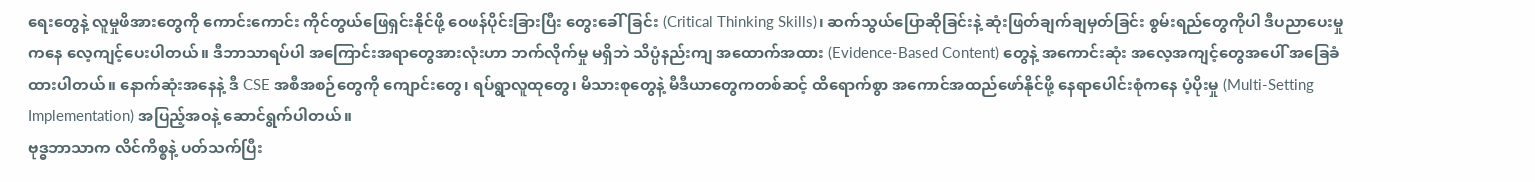ရေးတွေနဲ့ လူမှုဖိအားတွေကို ကောင်းကောင်း ကိုင်တွယ်ဖြေရှင်းနိုင်ဖို့ ဝေဖန်ပိုင်းခြားပြီး တွေးခေါ်ခြင်း (Critical Thinking Skills)၊ ဆက်သွယ်ပြောဆိုခြင်းနဲ့ ဆုံးဖြတ်ချက်ချမှတ်ခြင်း စွမ်းရည်တွေကိုပါ ဒီပညာပေးမှုကနေ လေ့ကျင့်ပေးပါတယ်။ ဒီဘာသာရပ်ပါ အကြောင်းအရာတွေအားလုံးဟာ ဘက်လိုက်မှု မရှိဘဲ သိပ္ပံနည်းကျ အထောက်အထား (Evidence-Based Content) တွေနဲ့ အကောင်းဆုံး အလေ့အကျင့်တွေအပေါ် အခြေခံထားပါတယ်။ နောက်ဆုံးအနေနဲ့ ဒီ CSE အစီအစဉ်တွေကို ကျောင်းတွေ၊ ရပ်ရွာလူထုတွေ၊ မိသားစုတွေနဲ့ မီဒီယာတွေကတစ်ဆင့် ထိရောက်စွာ အကောင်အထည်ဖော်နိုင်ဖို့ နေရာပေါင်းစုံကနေ ပံ့ပိုးမှု (Multi-Setting Implementation) အပြည့်အဝနဲ့ ဆောင်ရွက်ပါတယ်။
ဗုဒ္ဓဘာသာက လိင်ကိစ္စနဲ့ ပတ်သက်ပြီး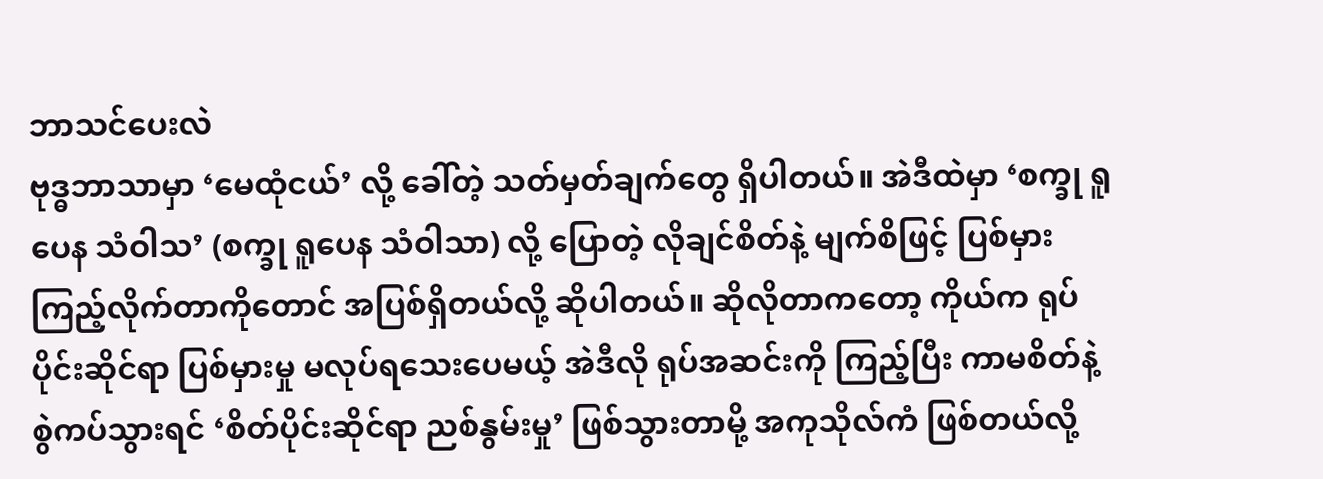ဘာသင်ပေးလဲ
ဗုဒ္ဓဘာသာမှာ ‘မေထုံငယ်’ လို့ ခေါ်တဲ့ သတ်မှတ်ချက်တွေ ရှိပါတယ်။ အဲဒီထဲမှာ ‘စက္ခု ရူပေန သံဝါသ’ (စက္ခု ရူပေန သံဝါသာ) လို့ ပြောတဲ့ လိုချင်စိတ်နဲ့ မျက်စိဖြင့် ပြစ်မှားကြည့်လိုက်တာကိုတောင် အပြစ်ရှိတယ်လို့ ဆိုပါတယ်။ ဆိုလိုတာကတော့ ကိုယ်က ရုပ်ပိုင်းဆိုင်ရာ ပြစ်မှားမှု မလုပ်ရသေးပေမယ့် အဲဒီလို ရုပ်အဆင်းကို ကြည့်ပြီး ကာမစိတ်နဲ့ စွဲကပ်သွားရင် ‘စိတ်ပိုင်းဆိုင်ရာ ညစ်နွမ်းမှု’ ဖြစ်သွားတာမို့ အကုသိုလ်ကံ ဖြစ်တယ်လို့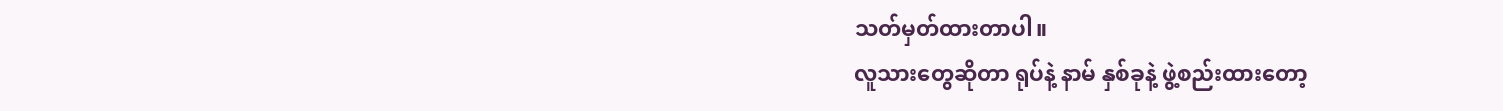သတ်မှတ်ထားတာပါ။
လူသားတွေဆိုတာ ရုပ်နဲ့ နာမ် နှစ်ခုနဲ့ ဖွဲ့စည်းထားတော့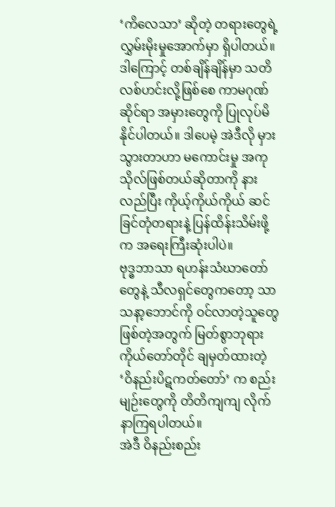‘ကိလေသာ’ ဆိုတဲ့ တရားတွေရဲ့ လွှမ်းမိုးမှုအောက်မှာ ရှိပါတယ်။ ဒါကြောင့် တစ်ချိန်ချိန်မှာ သတိလစ်ဟင်းလို့ဖြစ်စေ ကာမဂုဏ်ဆိုင်ရာ အမှားတွေကို ပြုလုပ်မိ နိုင်ပါတယ်။ ဒါပေမဲ့ အဲဒီလို မှားသွားတာဟာ မကောင်းမှု အကုသိုလ်ဖြစ်တယ်ဆိုတာကို နားလည်ပြီး ကိုယ့်ကိုယ်ကိုယ် ဆင်ခြင်တုံတရားနဲ့ ပြန်ထိန်းသိမ်းဖို့ က အရေးကြီးဆုံးပါပဲ။
ဗုဒ္ဓဘာသာ ရဟန်းသံဃာတော်တွေနဲ့ သီလရှင်တွေကတော့ သာသနာ့ဘောင်ကို ဝင်လာတဲ့သူတွေ ဖြစ်တဲ့အတွက် မြတ်စွာဘုရား ကိုယ်တော်တိုင် ချမှတ်ထားတဲ့ ‘ဝိနည်းပိဋကတ်တော်’ က စည်းမျဉ်းတွေကို တိတိကျကျ လိုက်နာကြရပါတယ်။
အဲဒီ ဝိနည်းစည်း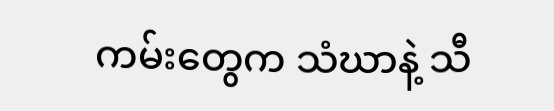ကမ်းတွေက သံဃာနဲ့ သီ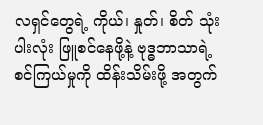လရှင်တွေရဲ့ ကိုယ်၊ နှုတ်၊ စိတ် သုံးပါးလုံး ဖြူစင်နေဖို့နဲ့ ဗုဒ္ဓဘာသာရဲ့ စင်ကြယ်မှုကို ထိန်းသိမ်းဖို့ အတွက်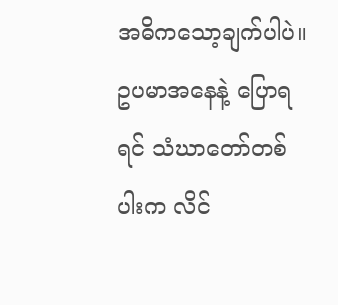အဓိကသော့ချက်ပါပဲ။
ဥပမာအနေနဲ့ ပြောရရင် သံဃာတော်တစ်ပါးက လိင်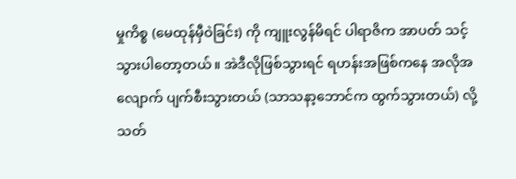မှုကိစ္စ (မေထုန်မှီဝဲခြင်း) ကို ကျူးလွန်မိရင် ပါရာဇိက အာပတ် သင့်သွားပါတော့တယ်။ အဲဒီလိုဖြစ်သွားရင် ရဟန်းအဖြစ်ကနေ အလိုအလျောက် ပျက်စီးသွားတယ် (သာသနာ့ဘောင်က ထွက်သွားတယ်) လို့ သတ်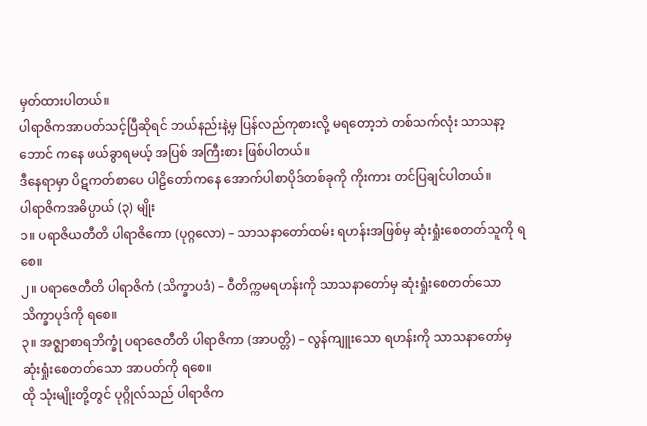မှတ်ထားပါတယ်။
ပါရာဇိကအာပတ်သင့်ပြီဆိုရင် ဘယ်နည်းနဲ့မှ ပြန်လည်ကုစားလို့ မရတော့ဘဲ တစ်သက်လုံး သာသနာ့ဘောင် ကနေ ဖယ်ခွာရမယ့် အပြစ် အကြီးစား ဖြစ်ပါတယ်။
ဒီနေရာမှာ ပိဋကတ်စာပေ ပါဠိတော်ကနေ အောက်ပါစာပိုဒ်တစ်ခုကို ကိုးကား တင်ပြချင်ပါတယ်။
ပါရာဇိကအဓိပ္ပာယ် (၃) မျိုး
၁။ ပရာဇိယတီတိ ပါရာဇိကော (ပုဂ္ဂလော) – သာသနာတော်ထမ်း ရဟန်းအဖြစ်မှ ဆုံးရှုံးစေတတ်သူကို ရစေ။
၂။ ပရာဇေတီတိ ပါရာဇိကံ (သိက္ခာပဒံ) – ဝီတိက္ကမရဟန်းကို သာသနာတော်မှ ဆုံးရှုံးစေတတ်သော သိက္ခာပုဒ်ကို ရစေ။
၃။ အဇ္ဈာစာရဘိက္ခုံ ပရာဇေတီတိ ပါရာဇိကာ (အာပတ္တိ) – လွန်ကျူးသော ရဟန်းကို သာသနာတော်မှ ဆုံးရှုံးစေတတ်သော အာပတ်ကို ရစေ။
ထို သုံးမျိုးတို့တွင် ပုဂ္ဂိုလ်သည် ပါရာဇိက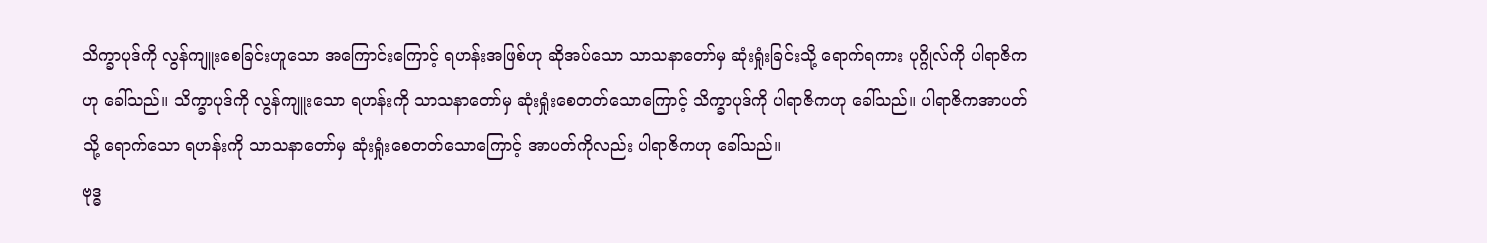သိက္ခာပုဒ်ကို လွန်ကျူးစေခြင်းဟူသော အကြောင်းကြောင့် ရဟန်းအဖြစ်ဟု ဆိုအပ်သော သာသနာတော်မှ ဆုံးရှုံးခြင်းသို့ ရောက်ရကား ပုဂ္ဂိုလ်ကို ပါရာဇိကဟု ခေါ်သည်။ သိက္ခာပုဒ်ကို လွန်ကျူးသော ရဟန်းကို သာသနာတော်မှ ဆုံးရှုံးစေတတ်သောကြောင့် သိက္ခာပုဒ်ကို ပါရာဇိကဟု ခေါ်သည်။ ပါရာဇိကအာပတ်သို့ ရောက်သော ရဟန်းကို သာသနာတော်မှ ဆုံးရှုံးစေတတ်သောကြောင့် အာပတ်ကိုလည်း ပါရာဇိကဟု ခေါ်သည်။
ဗုဒ္ဓ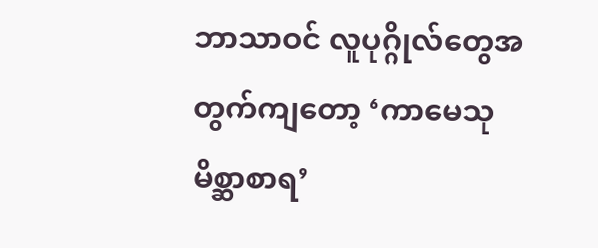ဘာသာဝင် လူပုဂ္ဂိုလ်တွေအတွက်ကျတော့ ‘ကာမေသုမိစ္ဆာစာရ’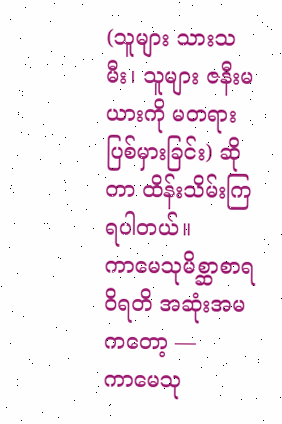(သူများ သားသမီး၊ သူများ ဇနီးမယားကို မတရား ပြစ်မှားခြင်း) ဆိုတာ ထိန်းသိမ်းကြရပါတယ်။
ကာမေသုမိစ္ဆာစာရဝိရတိ အဆုံးအမကတော့ —
ကာမေသု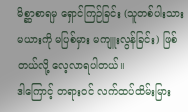မိစ္ဆာစာရမှ ရှောင်ကြဉ်ခြင်း (သူတစ်ပါးသားမယားကို မပြစ်မှား မကျူးလွန်ခြင်း) ဖြစ်တယ်လို့ လေ့လာရပါတယ်။
ဒါကြောင့် တရားဝင် လက်ထပ်ထိမ်းမြား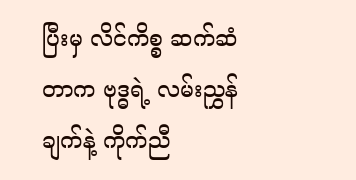ပြီးမှ လိင်ကိစ္စ ဆက်ဆံတာက ဗုဒ္ဓရဲ့ လမ်းညွှန်ချက်နဲ့ ကိုက်ညီ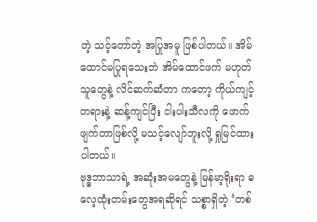တဲ့ သင့်တော်တဲ့ အပြုအမူ ဖြစ်ပါတယ်။ အိမ်ထောင်မပြုရသေးဘဲ အိမ်ထောင်ဖက် မဟုတ်သူတွေနဲ့ လိင်ဆက်ဆံတာ ကတော့ ကိုယ်ကျင့်တရားနဲ့ ဆန့်ကျင်ပြီး ငါးပါးသီလကို ဖောက်ဖျက်တာဖြစ်လို့ မသင့်လျော်ဘူးလို့ ရှုမြင်ထားပါတယ်။
ဗုဒ္ဓဘာသာရဲ့ အဆုံးအမတွေနဲ့ မြန်မာ့ရိုးရာ ဓလေ့ထုံးတမ်းတွေအရဆိုရင် သစ္စာရှိတဲ့ ‘တစ်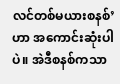လင်တစ်မယားစနစ်’ ဟာ အကောင်းဆုံးပါပဲ။ အဲဒီစနစ်ကသာ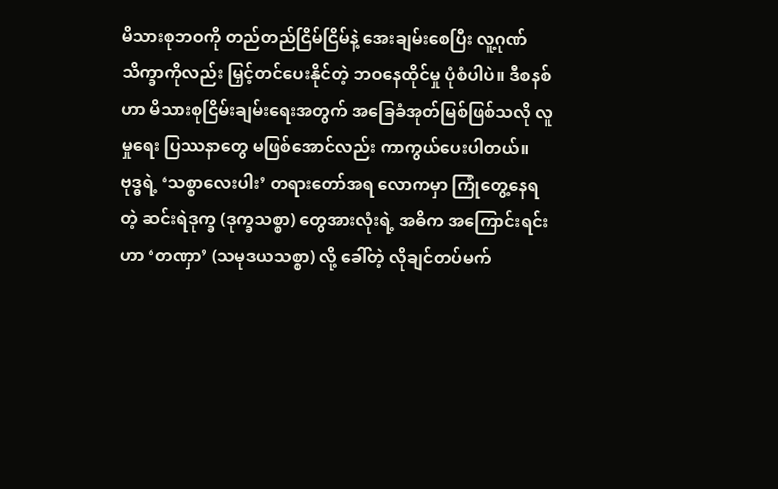မိသားစုဘဝကို တည်တည်ငြိမ်ငြိမ်နဲ့ အေးချမ်းစေပြီး လူ့ဂုဏ် သိက္ခာကိုလည်း မြှင့်တင်ပေးနိုင်တဲ့ ဘဝနေထိုင်မှု ပုံစံပါပဲ။ ဒီစနစ်ဟာ မိသားစုငြိမ်းချမ်းရေးအတွက် အခြေခံအုတ်မြစ်ဖြစ်သလို လူမှုရေး ပြဿနာတွေ မဖြစ်အောင်လည်း ကာကွယ်ပေးပါတယ်။
ဗုဒ္ဓရဲ့ ‘သစ္စာလေးပါး’ တရားတော်အရ လောကမှာ ကြုံတွေ့နေရတဲ့ ဆင်းရဲဒုက္ခ (ဒုက္ခသစ္စာ) တွေအားလုံးရဲ့ အဓိက အကြောင်းရင်းဟာ ‘တဏှာ’ (သမုဒယသစ္စာ) လို့ ခေါ်တဲ့ လိုချင်တပ်မက်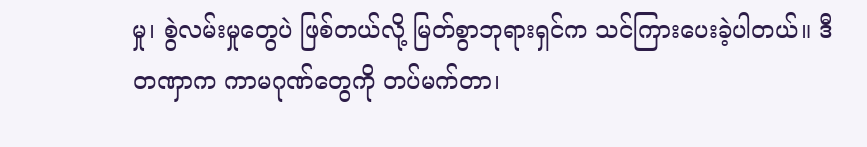မှု၊ စွဲလမ်းမှုတွေပဲ ဖြစ်တယ်လို့ မြတ်စွာဘုရားရှင်က သင်ကြားပေးခဲ့ပါတယ်။ ဒီတဏှာက ကာမဂုဏ်တွေကို တပ်မက်တာ၊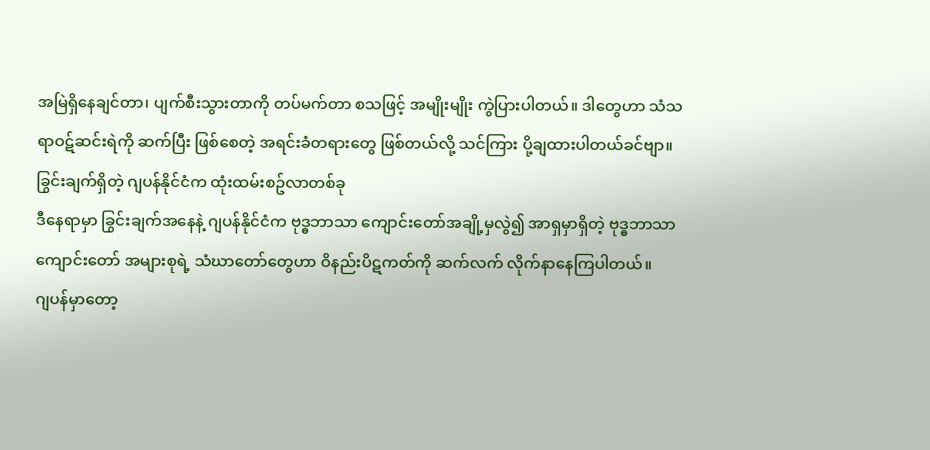အမြဲရှိနေချင်တာ၊ ပျက်စီးသွားတာကို တပ်မက်တာ စသဖြင့် အမျိုးမျိုး ကွဲပြားပါတယ်။ ဒါတွေဟာ သံသရာဝဋ်ဆင်းရဲကို ဆက်ပြီး ဖြစ်စေတဲ့ အရင်းခံတရားတွေ ဖြစ်တယ်လို့ သင်ကြား ပို့ချထားပါတယ်ခင်ဗျာ။
ခြွင်းချက်ရှိတဲ့ ဂျပန်နိုင်ငံက ထုံးထမ်းစဥ်လာတစ်ခု
ဒီနေရာမှာ ခြွင်းချက်အနေနဲ့ ဂျပန်နိုင်ငံက ဗုဒ္ဓဘာသာ ကျောင်းတော်အချို့မှလွဲ၍ အာရှမှာရှိတဲ့ ဗုဒ္ဓဘာသာ ကျောင်းတော် အများစုရဲ့ သံဃာတော်တွေဟာ ဝိနည်းပိဋကတ်ကို ဆက်လက် လိုက်နာနေကြပါတယ်။
ဂျပန်မှာတော့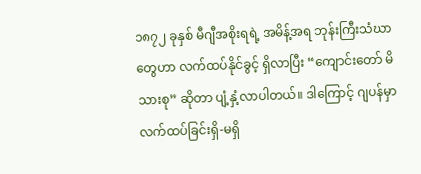၁၈၇၂ ခုနှစ် မီဂျီအစိုးရရဲ့ အမိန့်အရ ဘုန်းကြီးသံဃာတွေဟာ လက်ထပ်နိုင်ခွင့် ရှိလာပြီး “ကျောင်းတော် မိသားစု” ဆိုတာ ပျံ့နှံ့လာပါတယ်။ ဒါကြောင့် ဂျပန်မှာ လက်ထပ်ခြင်းရှိ-မရှိ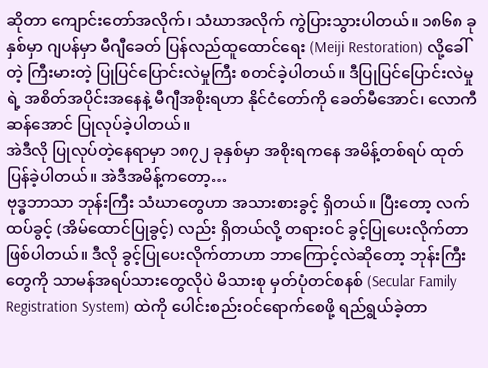ဆိုတာ ကျောင်းတော်အလိုက်၊ သံဃာအလိုက် ကွဲပြားသွားပါတယ်။ ၁၈၆၈ ခုနှစ်မှာ ဂျပန်မှာ မီဂျီခေတ် ပြန်လည်ထူထောင်ရေး (Meiji Restoration) လို့ခေါ်တဲ့ ကြီးမားတဲ့ ပြုပြင်ပြောင်းလဲမှုကြီး စတင်ခဲ့ပါတယ်။ ဒီပြုပြင်ပြောင်းလဲမှုရဲ့ အစိတ်အပိုင်းအနေနဲ့ မီဂျီအစိုးရဟာ နိုင်ငံတော်ကို ခေတ်မီအောင်၊ လောကီဆန်အောင် ပြုလုပ်ခဲ့ပါတယ်။
အဲဒီလို ပြုလုပ်တဲ့နေရာမှာ ၁၈၇၂ ခုနှစ်မှာ အစိုးရကနေ အမိန့်တစ်ရပ် ထုတ်ပြန်ခဲ့ပါတယ်။ အဲဒီအမိန့်ကတော့…
ဗုဒ္ဓဘာသာ ဘုန်းကြီး သံဃာတွေဟာ အသားစားခွင့် ရှိတယ်။ ပြီးတော့ လက်ထပ်ခွင့် (အိမ်ထောင်ပြုခွင့်) လည်း ရှိတယ်လို့ တရားဝင် ခွင့်ပြုပေးလိုက်တာ ဖြစ်ပါတယ်။ ဒီလို ခွင့်ပြုပေးလိုက်တာဟာ ဘာကြောင့်လဲဆိုတော့ ဘုန်းကြီးတွေကို သာမန်အရပ်သားတွေလိုပဲ မိသားစု မှတ်ပုံတင်စနစ် (Secular Family Registration System) ထဲကို ပေါင်းစည်းဝင်ရောက်စေဖို့ ရည်ရွယ်ခဲ့တာ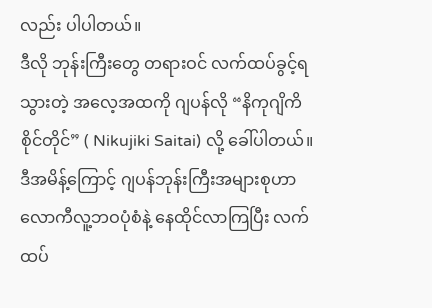လည်း ပါပါတယ်။
ဒီလို ဘုန်းကြီးတွေ တရားဝင် လက်ထပ်ခွင့်ရသွားတဲ့ အလေ့အထကို ဂျပန်လို “နိကုဂျိကိ စိုင်တိုင်” ( Nikujiki Saitai) လို့ ခေါ်ပါတယ်။ ဒီအမိန့်ကြောင့် ဂျပန်ဘုန်းကြီးအများစုဟာ လောကီလူ့ဘဝပုံစံနဲ့ နေထိုင်လာကြပြီး လက်ထပ်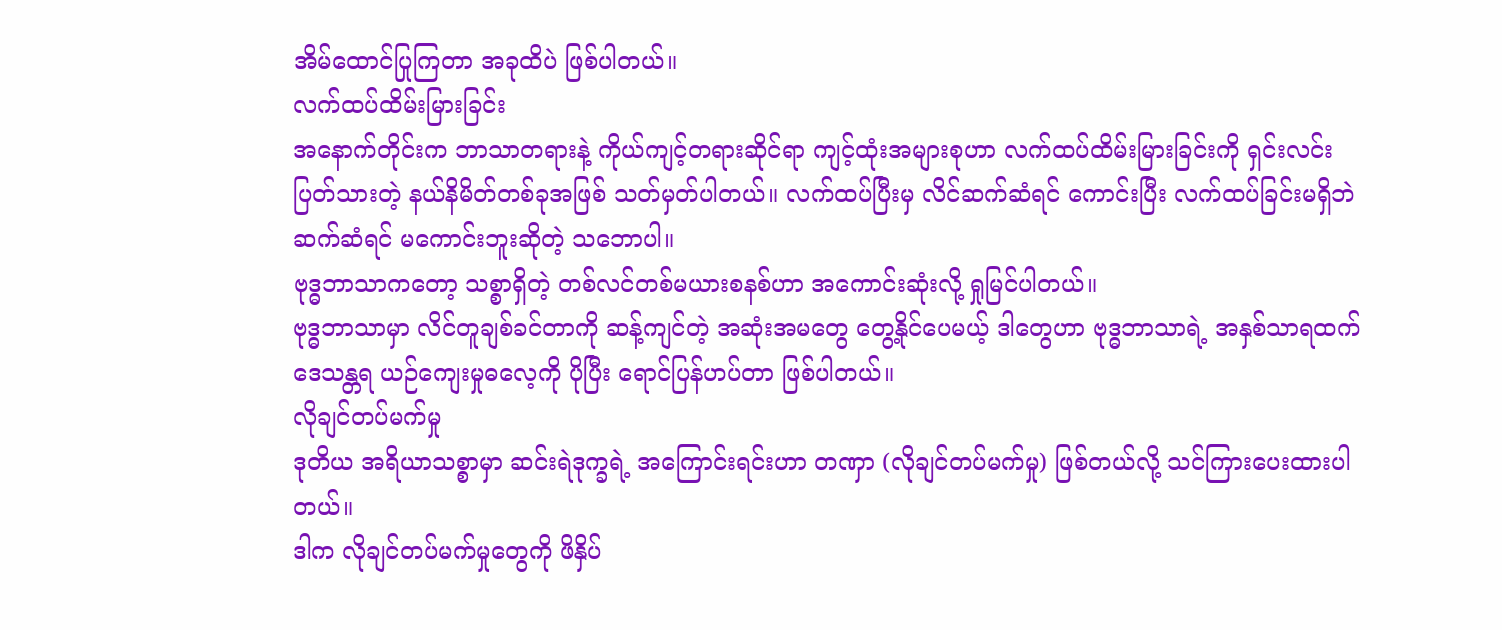အိမ်ထောင်ပြုကြတာ အခုထိပဲ ဖြစ်ပါတယ်။
လက်ထပ်ထိမ်းမြားခြင်း
အနောက်တိုင်းက ဘာသာတရားနဲ့ ကိုယ်ကျင့်တရားဆိုင်ရာ ကျင့်ထုံးအများစုဟာ လက်ထပ်ထိမ်းမြားခြင်းကို ရှင်းလင်းပြတ်သားတဲ့ နယ်နိမိတ်တစ်ခုအဖြစ် သတ်မှတ်ပါတယ်။ လက်ထပ်ပြီးမှ လိင်ဆက်ဆံရင် ကောင်းပြီး လက်ထပ်ခြင်းမရှိဘဲ ဆက်ဆံရင် မကောင်းဘူးဆိုတဲ့ သဘောပါ။
ဗုဒ္ဓဘာသာကတော့ သစ္စာရှိတဲ့ တစ်လင်တစ်မယားစနစ်ဟာ အကောင်းဆုံးလို့ ရှုမြင်ပါတယ်။
ဗုဒ္ဓဘာသာမှာ လိင်တူချစ်ခင်တာကို ဆန့်ကျင်တဲ့ အဆုံးအမတွေ တွေ့နိုင်ပေမယ့် ဒါတွေဟာ ဗုဒ္ဓဘာသာရဲ့ အနှစ်သာရထက် ဒေသန္တရ ယဉ်ကျေးမှုဓလေ့ကို ပိုပြီး ရောင်ပြန်ဟပ်တာ ဖြစ်ပါတယ်။
လိုချင်တပ်မက်မှု
ဒုတိယ အရိယာသစ္စာမှာ ဆင်းရဲဒုက္ခရဲ့ အကြောင်းရင်းဟာ တဏှာ (လိုချင်တပ်မက်မှု) ဖြစ်တယ်လို့ သင်ကြားပေးထားပါတယ်။
ဒါက လိုချင်တပ်မက်မှုတွေကို ဖိနှိပ်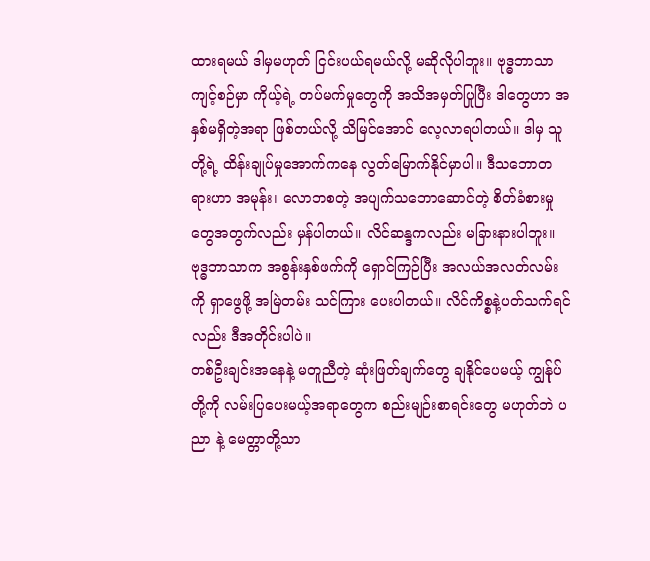ထားရမယ် ဒါမှမဟုတ် ငြင်းပယ်ရမယ်လို့ မဆိုလိုပါဘူး။ ဗုဒ္ဓဘာသာ ကျင့်စဉ်မှာ ကိုယ့်ရဲ့ တပ်မက်မှုတွေကို အသိအမှတ်ပြုပြီး ဒါတွေဟာ အနှစ်မရှိတဲ့အရာ ဖြစ်တယ်လို့ သိမြင်အောင် လေ့လာရပါတယ်။ ဒါမှ သူတို့ရဲ့ ထိန်းချုပ်မှုအောက်ကနေ လွတ်မြောက်နိုင်မှာပါ။ ဒီသဘောတရားဟာ အမုန်း၊ လောဘစတဲ့ အပျက်သဘောဆောင်တဲ့ စိတ်ခံစားမှုတွေအတွက်လည်း မှန်ပါတယ်။ လိင်ဆန္ဒကလည်း မခြားနားပါဘူး။
ဗုဒ္ဓဘာသာက အစွန်းနှစ်ဖက်ကို ရှောင်ကြဉ်ပြီး အလယ်အလတ်လမ်းကို ရှာဖွေဖို့ အမြဲတမ်း သင်ကြား ပေးပါတယ်။ လိင်ကိစ္စနဲ့ပတ်သက်ရင်လည်း ဒီအတိုင်းပါပဲ။
တစ်ဦးချင်းအနေနဲ့ မတူညီတဲ့ ဆုံးဖြတ်ချက်တွေ ချနိုင်ပေမယ့် ကျွန်ုပ်တို့ကို လမ်းပြပေးမယ့်အရာတွေက စည်းမျဉ်းစာရင်းတွေ မဟုတ်ဘဲ ပညာ နဲ့ မေတ္တာတို့သာ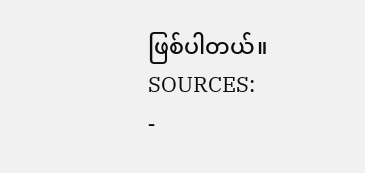ဖြစ်ပါတယ်။
SOURCES:
-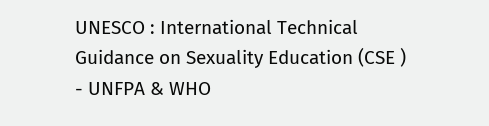UNESCO : International Technical Guidance on Sexuality Education (CSE )
- UNFPA & WHO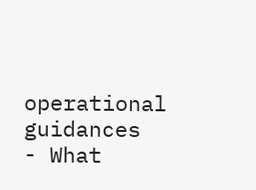operational guidances
- What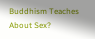Buddhism Teaches About Sex?